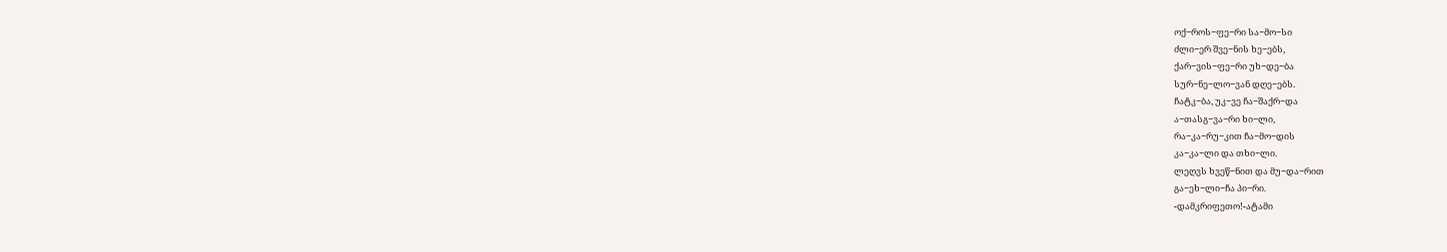ოქ−როს−ფე−რი სა−მო−სი
ძლი−ერ შვე−ნის ხე−ებს,
ქარ−ვის−ფე−რი უხ−დე−ბა
სურ−ნე−ლო−ვან დღე−ებს.
ჩატკ−ბა, უკ−ვე ჩა−შაქრ−და
ა−თასგ−ვა−რი ხი−ლი,
რა−კა−რუ−კით ჩა−მო−დის
კა−კა−ლი და თხი−ლი.
ლეღვს ხვეწ−ნით და მუ−და−რით
გა−ეხ−ლი−ჩა პი−რი.
-დამკრიფეთო!-ატამი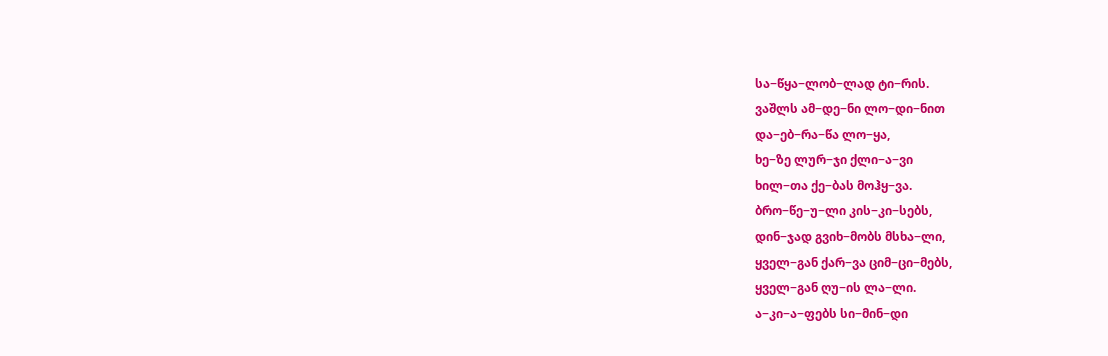სა−წყა−ლობ−ლად ტი−რის.
ვაშლს ამ−დე−ნი ლო−დი−ნით
და−ებ−რა−წა ლო−ყა,
ხე−ზე ლურ−ჯი ქლი−ა−ვი
ხილ−თა ქე−ბას მოჰყ−ვა.
ბრო−წე−უ−ლი კის−კი−სებს,
დინ−ჯად გვიხ−მობს მსხა−ლი,
ყველ−გან ქარ−ვა ციმ−ცი−მებს,
ყველ−გან ღუ−ის ლა−ლი.
ა−კი−ა−ფებს სი−მინ−დი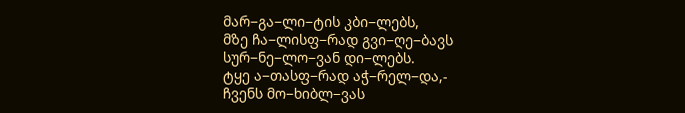მარ−გა−ლი−ტის კბი−ლებს,
მზე ჩა−ლისფ−რად გვი−ღე−ბავს
სურ−ნე−ლო−ვან დი−ლებს.
ტყე ა−თასფ−რად აჭ−რელ−და,-
ჩვენს მო−ხიბლ−ვას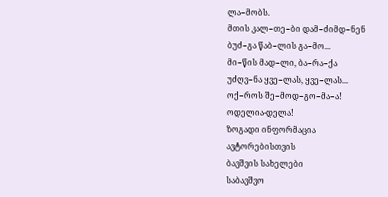ლა−მობს.
მთის კალ−თე−ბი დამ−ძიმდ−ნენ
ბუძ−გა წაბ−ლის გა−მო...
მი−წის მად−ლი, ბა−რა−ქა
უძღვ−ნა ყვე−ლას, ყვე−ლას...
ოქ−როს შე−მოდ−გო−მა−ა!
ოდელია-დელა!
ზოგადი ინფორმაცია
ავტორებისთვის
ბავშვის სახელები
საბავშვო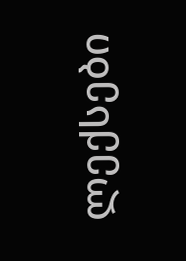ლექსები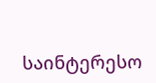საინტერესო